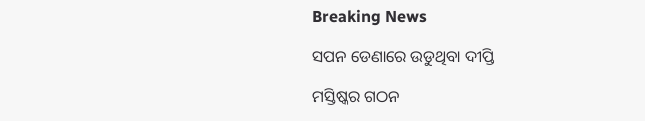Breaking News

ସପନ ଡେଣାରେ ଉଡୁଥିବା ଦୀପ୍ତି

ମସ୍ତିଷ୍କର ଗଠନ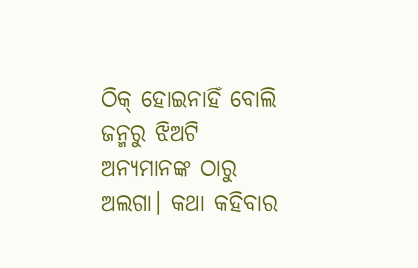ଠିକ୍ ହୋଇନାହିଁ ବୋଲି ଜନ୍ମରୁ ଝିଅଟି ଅନ୍ୟମାନଙ୍କ ଠାରୁ ଅଲଗା। କଥା କହିବାର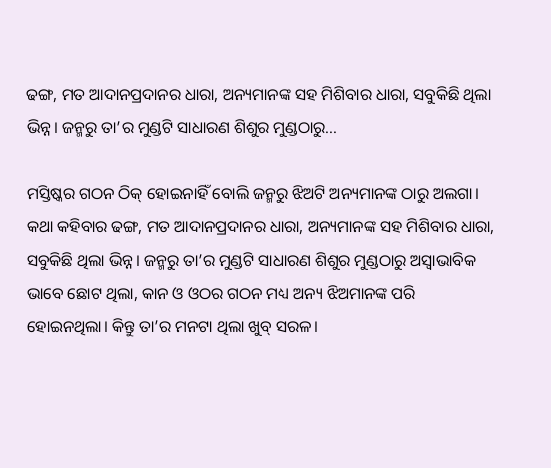ଢଙ୍ଗ, ମତ ଆଦାନପ୍ରଦାନର ଧାରା, ଅନ୍ୟମାନଙ୍କ ସହ ମିଶିବାର ଧାରା, ସବୁକିଛି ଥିଲା ଭିନ୍ନ। ଜନ୍ମରୁ ତା’ର ମୁଣ୍ଡଟି ସାଧାରଣ ଶିଶୁର ମୁଣ୍ଡଠାରୁ...

ମସ୍ତିଷ୍କର ଗଠନ ଠିକ୍ ହୋଇନାହିଁ ବୋଲି ଜନ୍ମରୁ ଝିଅଟି ଅନ୍ୟମାନଙ୍କ ଠାରୁ ଅଲଗା। କଥା କହିବାର ଢଙ୍ଗ, ମତ ଆଦାନପ୍ରଦାନର ଧାରା, ଅନ୍ୟମାନଙ୍କ ସହ ମିଶିବାର ଧାରା, ସବୁକିଛି ଥିଲା ଭିନ୍ନ। ଜନ୍ମରୁ ତା’ର ମୁଣ୍ଡଟି ସାଧାରଣ ଶିଶୁର ମୁଣ୍ଡଠାରୁ ଅସ୍ବାଭାବିକ ଭାବେ ଛୋଟ ଥିଲା, କାନ ଓ ଓଠର ଗଠନ ମଧ୍ୟ ଅନ୍ୟ ଝିଅମାନଙ୍କ ପରି ହୋଇନଥିଲା। କିନ୍ତୁ ତା’ର ମନଟା ଥିଲା ଖୁବ୍ ସରଳ।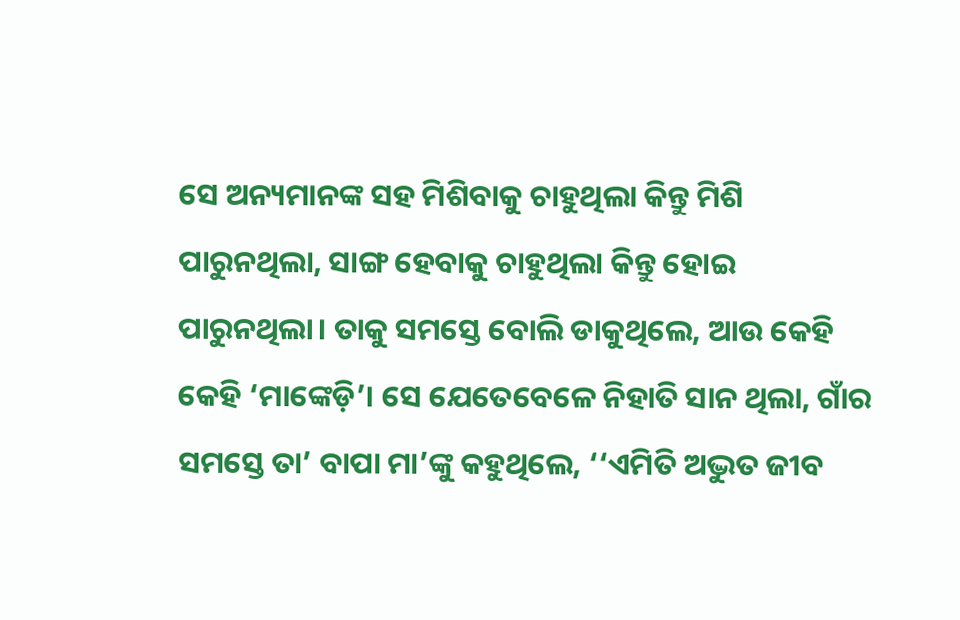ସେ ଅନ୍ୟମାନଙ୍କ ସହ ମିଶିବାକୁ ଚାହୁଥିଲା କିନ୍ତୁ ମିଶି ପାରୁନଥିଲା, ସାଙ୍ଗ ହେବାକୁ ଚାହୁଥିଲା କିନ୍ତୁ ହୋଇ ପାରୁନଥିଲା। ତାକୁ ସମସ୍ତେ ବୋଲି ଡାକୁଥିଲେ, ଆଉ କେହି କେହି ‘ମାଙ୍କେଡ଼ି’। ସେ ଯେତେବେଳେ ନିହାତି ସାନ ଥିଲା, ଗାଁର ସମସ୍ତେ ତା’ ବାପା ମା’ଙ୍କୁ କହୁଥିଲେ, ‘‘ଏମିତି ଅଦ୍ଭୁତ ଜୀବ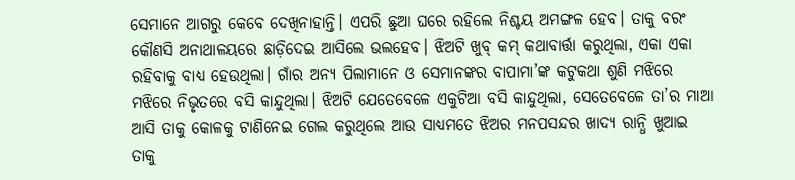ସେମାନେ ଆଗରୁ କେବେ ଦେଖିନାହାନ୍ତି। ଏପରି ଛୁଆ ଘରେ ରହିଲେ ନିଶ୍ଚୟ ଅମଙ୍ଗଳ ହେବ। ତାକୁ ବରଂ କୌଣସି ଅନାଥାଳୟରେ ଛାଡ଼ିଦେଇ ଆସିଲେ ଭଲହେବ। ଝିଅଟି ଖୁବ୍‌ କମ୍‌ କଥାବାର୍ତ୍ତା କରୁଥିଲା, ଏକା ଏକା ରହିବାକୁ ବାଧ୍ୟ ହେଉଥିଲା। ଗାଁର ଅନ୍ୟ ପିଲାମାନେ ଓ ସେମାନଙ୍କର ବାପାମା’ଙ୍କ କଟୁକଥା ଶୁଣି ମଝିରେ ମଝିରେ ନିଭୃତରେ ବସି କାନ୍ଦୁଥିଲା। ଝିଅଟି ଯେତେବେଳେ ଏକୁଟିଆ ବସି କାନ୍ଦୁଥିଲା, ସେତେବେଳେ ତା’ର ମାଆ ଆସି ତାକୁ କୋଳକୁ ଟାଣିନେଇ ଗେଲ କରୁଥିଲେ ଆଉ ସାଧ୍ୟମତେ ଝିଅର ମନପସନ୍ଦର ଖାଦ୍ୟ ରାନ୍ଧି ଖୁଆଇ ତାକୁ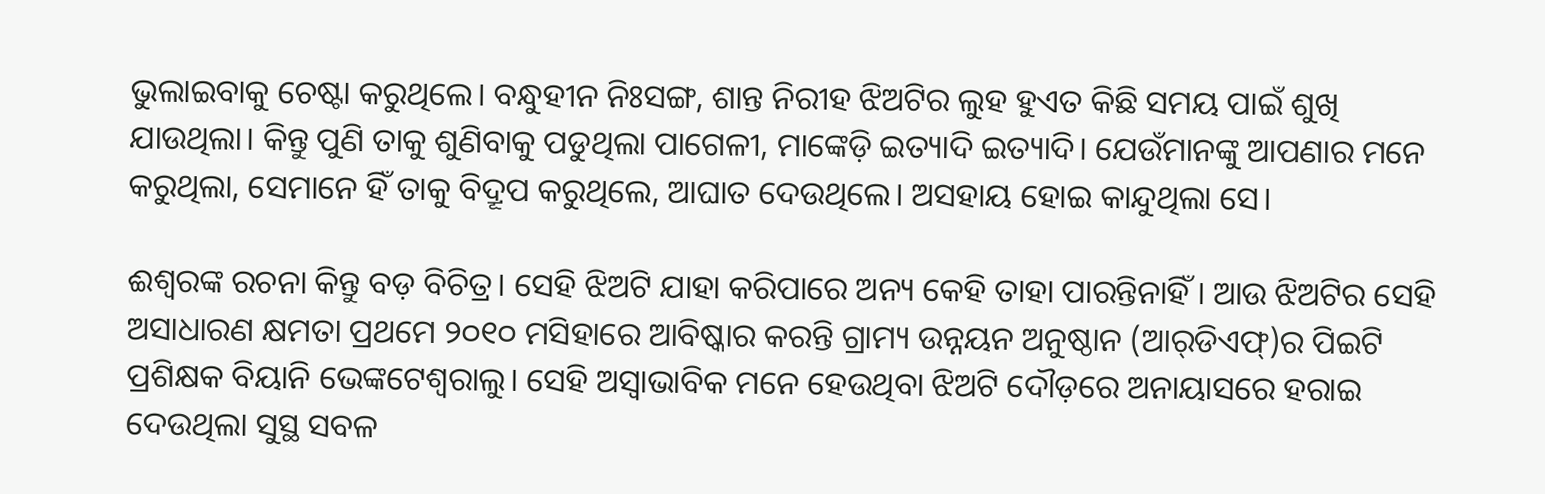ଭୁଲାଇବାକୁ ଚେଷ୍ଟା କରୁଥିଲେ। ବନ୍ଧୁହୀନ ନିଃସଙ୍ଗ, ଶାନ୍ତ ନିରୀହ ଝିଅଟିର ଲୁହ ହୁଏତ କିଛି ସମୟ ପାଇଁ ଶୁଖି ଯାଉଥିଲା। କିନ୍ତୁ ପୁଣି ତାକୁ ଶୁଣିବାକୁ ପଡୁଥିଲା ପାଗେଳୀ, ମାଙ୍କେଡ଼ି ଇତ୍ୟାଦି ଇତ୍ୟାଦି। ଯେଉଁମାନଙ୍କୁ ଆପଣାର ମନେ କରୁଥିଲା, ସେମାନେ ହିଁ ତାକୁ ବିଦ୍ରୂପ କରୁଥିଲେ, ଆଘାତ ଦେଉଥିଲେ। ଅସହାୟ ହୋଇ କାନ୍ଦୁଥିଲା ସେ।

ଈଶ୍ବରଙ୍କ ରଚନା କିନ୍ତୁ ବଡ଼ ବିଚିତ୍ର। ସେହି ଝିଅଟି ଯାହା କରିପାରେ ଅନ୍ୟ କେହି ତାହା ପାରନ୍ତିନାହିଁ। ଆଉ ଝିଅଟିର ସେହି ଅସାଧାରଣ କ୍ଷମତା ପ୍ରଥମେ ୨୦୧୦ ମସିହାରେ ଆବିଷ୍କାର କରନ୍ତି ଗ୍ରାମ୍ୟ ଉନ୍ନୟନ ଅନୁଷ୍ଠାନ (ଆର୍‌ଡିଏଫ୍‌)ର ପିଇଟି ପ୍ରଶିକ୍ଷକ ବିୟାନି ଭେଙ୍କଟେଶ୍ବରାଲୁ। ସେହି ଅସ୍ବାଭାବିକ ମନେ ହେଉଥିବା ଝିଅଟି ଦୌଡ଼ରେ ଅନାୟାସରେ ହରାଇ ଦେଉଥିଲା ସୁସ୍ଥ ସବଳ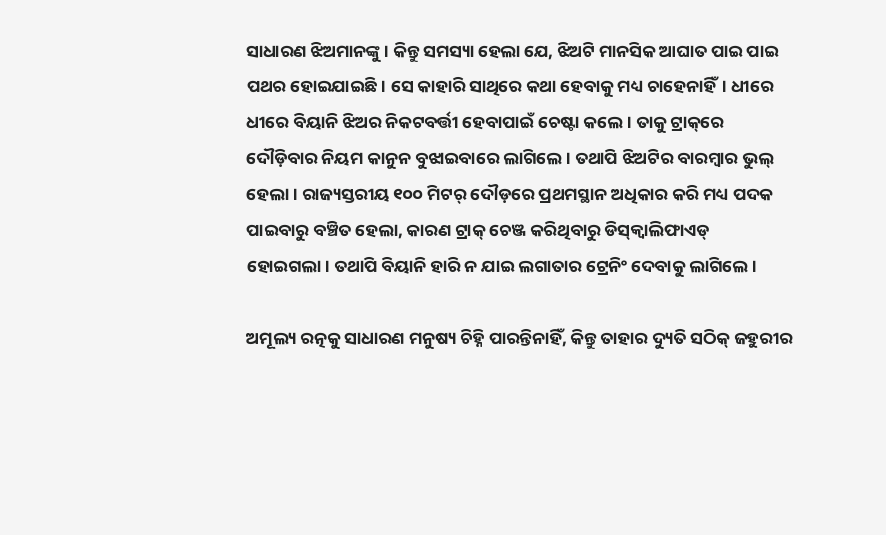ସାଧାରଣ ଝିଅମାନଙ୍କୁ। କିନ୍ତୁ ସମସ୍ୟା ହେଲା ଯେ, ଝିଅଟି ମାନସିକ ଆଘାତ ପାଇ ପାଇ ପଥର ହୋଇଯାଇଛି। ସେ କାହାରି ସାଥିରେ କଥା ହେବାକୁ ମଧ୍ୟ ଚାହେନାହିଁ। ଧୀରେ ଧୀରେ ବିୟାନି ଝିଅର ନିକଟବର୍ତ୍ତୀ ହେବାପାଇଁ ଚେଷ୍ଟା କଲେ। ତାକୁ ଟ୍ରାକ୍‌ରେ ଦୌଡ଼ିବାର ନିୟମ କାନୁନ ବୁଝାଇବାରେ ଲାଗିଲେ। ତଥାପି ଝିଅଟିର ବାରମ୍ବାର ଭୁଲ୍‌ ହେଲା। ରାଜ୍ୟସ୍ତରୀୟ ୧୦୦ ମିଟର୍‌ ଦୌଡ଼ରେ ପ୍ରଥମସ୍ଥାନ ଅଧିକାର କରି ମଧ୍ୟ ପଦକ ପାଇବାରୁ ବଞ୍ଚିତ ହେଲା, କାରଣ ଟ୍ରାକ୍ ଚେଞ୍ଜ କରିଥିବାରୁ ଡିସ୍‌କ୍ବାଲିଫାଏଡ୍‌ ହୋଇଗଲା। ତଥାପି ବିୟାନି ହାରି ନ ଯାଇ ଲଗାତାର ଟ୍ରେନିଂ ଦେବାକୁ ଲାଗିଲେ।

ଅମୂଲ୍ୟ ରତ୍ନକୁ ସାଧାରଣ ମନୁଷ୍ୟ ଚିହ୍ନି ପାରନ୍ତିନାହିଁ, କିନ୍ତୁ ତାହାର ଦ୍ୟୁତି ସଠିକ୍‌ ଜହୁରୀର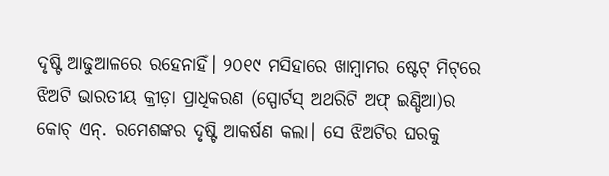ଦୃଷ୍ଟି ଆଢୁଆଳରେ ରହେନାହିଁ। ୨୦୧୯ ମସିହାରେ ଖାମ୍ବାମର ଷ୍ଟେଟ୍‌ ମିଟ୍‌ରେ ଝିଅଟି ଭାରତୀୟ କ୍ରୀଡ଼ା ପ୍ରାଧିକରଣ (ସ୍ପୋର୍ଟସ୍‌ ଅଥରିଟି ଅଫ୍‌ ଇଣ୍ଡିଆ)ର କୋଚ୍‌ ଏନ୍‌. ରମେଶଙ୍କର ଦୃଷ୍ଟି ଆକର୍ଷଣ କଲା। ସେ ଝିଅଟିର ଘରକୁ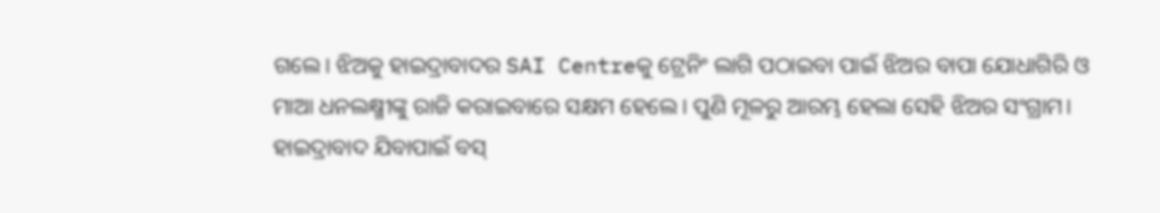ଗଲେ। ଝିଅକୁ ହାଇଦ୍ରାବାଦର SAI Centreକୁ ଟ୍ରେନିଂ ଲାଗି ପଠାଇବା ପାଇଁ ଝିଅର ବାପା ଯୋଧାଗିରି ଓ ମାଆ ଧନଲକ୍ଷ୍ମୀଙ୍କୁ ରାଜି କରାଇବାରେ ସକ୍ଷମ ହେଲେ। ପୁଣି ମୂଳରୁ ଆରମ୍ଭ ହେଲା ସେହି ଝିଅର ସଂଗ୍ରାମ। ହାଇଦ୍ରାବାଦ ଯିବାପାଇଁ ବସ୍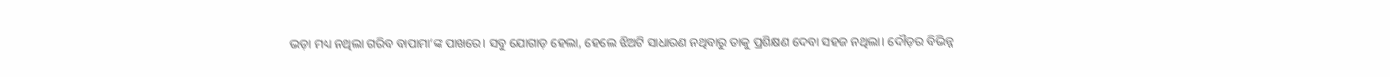ଭଡ଼ା ମଧ୍ୟ ନଥିଲା ଗରିବ ବାପାମା’ଙ୍କ ପାଖରେ। ସବୁ ଯୋଗାଡ଼ ହେଲା, ହେଲେ ଝିଅଟି ସାଧାରଣ ନଥିବାରୁ ତାକୁ ପ୍ରଶିକ୍ଷଣ ଦେବା ସହଜ ନଥିଲା। ଦୌଡ଼ର ବିଭିନ୍ନ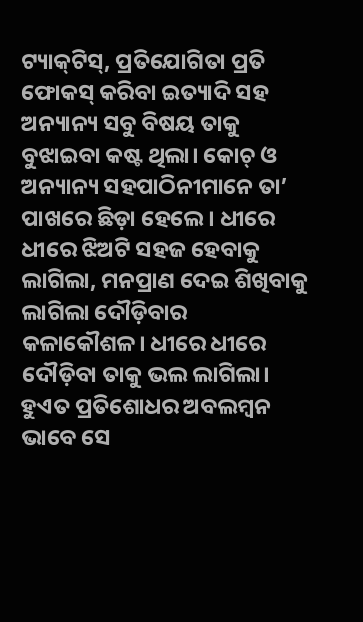ଟ୍ୟାକ୍‌ଟିସ୍, ପ୍ରତିଯୋଗିତା ପ୍ରତି ଫୋକସ୍ କରିବା ଇତ୍ୟାଦି ସହ ଅନ୍ୟାନ୍ୟ ସବୁ ବିଷୟ ତାକୁ ବୁଝାଇବା କଷ୍ଟ ଥିଲା। କୋଚ୍ ଓ ଅନ୍ୟାନ୍ୟ ସହପାଠିନୀମାନେ ତା’ ପାଖରେ ଛିଡ଼ା ହେଲେ। ଧୀରେ ଧୀରେ ଝିଅଟି ସହଜ ହେବାକୁ ଲାଗିଲା, ମନପ୍ରାଣ ଦେଇ ଶିଖିବାକୁ ଲାଗିଲା ଦୌଡ଼ିବାର କଳାକୌଶଳ। ଧୀରେ ଧୀରେ ଦୌଡ଼ିବା ତାକୁ ଭଲ ଲାଗିଲା। ହୁଏତ ପ୍ରତିଶୋଧର ଅବଲମ୍ବନ ଭାବେ ସେ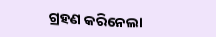ଗ୍ରହଣ କରିନେଲା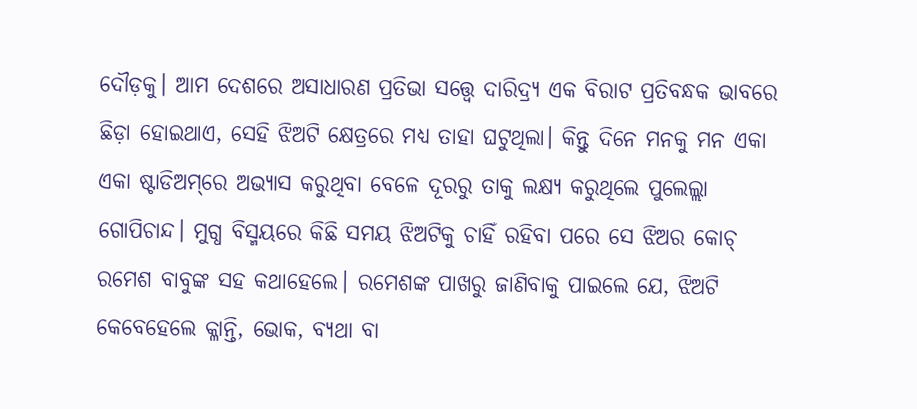ଦୌଡ଼କୁ। ଆମ ଦେଶରେ ଅସାଧାରଣ ପ୍ରତିଭା ସତ୍ତ୍ୱେ ଦାରିଦ୍ର୍ୟ ଏକ ବିରାଟ ପ୍ରତିବନ୍ଧକ ଭାବରେ ଛିଡ଼ା ହୋଇଥାଏ, ସେହି ଝିଅଟି କ୍ଷେତ୍ରରେ ମଧ୍ୟ ତାହା ଘଟୁଥିଲା। କିନ୍ତୁ ଦିନେ ମନକୁ ମନ ଏକା ଏକା ଷ୍ଟାଡିଅମ୍‌ରେ ଅଭ୍ୟାସ କରୁଥିବା ବେଳେ ଦୂରରୁ ତାକୁ ଲକ୍ଷ୍ୟ କରୁଥିଲେ ପୁଲେଲ୍ଲା ଗୋପିଚାନ୍ଦ। ମୁଗ୍ଧ ବିସ୍ମୟରେ କିଛି ସମୟ ଝିଅଟିକୁ ଚାହିଁ ରହିବା ପରେ ସେ ଝିଅର କୋଚ୍‌ ରମେଶ ବାବୁଙ୍କ ସହ କଥାହେଲେ। ରମେଶଙ୍କ ପାଖରୁ ଜାଣିବାକୁ ପାଇଲେ ଯେ, ଝିଅଟି କେବେହେଲେ କ୍ଳାନ୍ତି, ଭୋକ, ବ୍ୟଥା ବା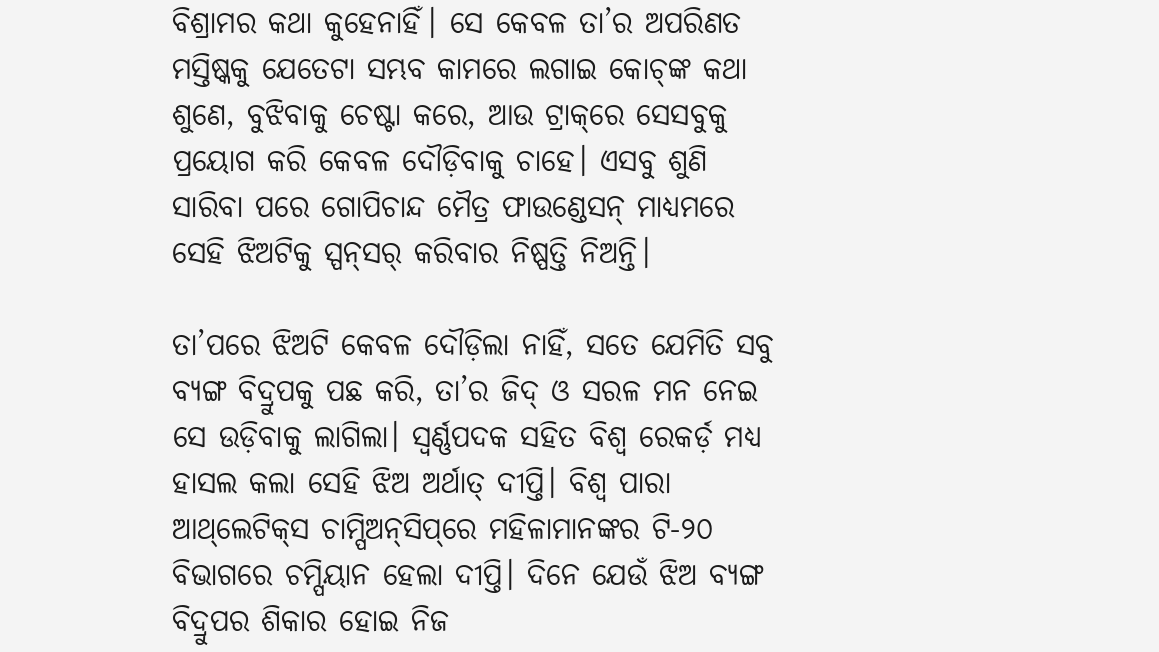ବିଶ୍ରାମର କଥା କୁହେନାହିଁ। ସେ କେବଳ ତା’ର ଅପରିଣତ ମସ୍ତିଷ୍କକୁ ଯେତେଟା ସମ୍ଭବ କାମରେ ଲଗାଇ କୋଚ୍‌ଙ୍କ କଥା ଶୁଣେ, ବୁଝିବାକୁ ଚେଷ୍ଟା କରେ, ଆଉ ଟ୍ରାକ୍‌ରେ ସେସବୁକୁ ପ୍ରୟୋଗ କରି କେବଳ ଦୌଡ଼ିବାକୁ ଚାହେ। ଏସବୁ ଶୁଣି ସାରିବା ପରେ ଗୋପିଚାନ୍ଦ ମୈତ୍ର ଫାଉଣ୍ଡେସନ୍‌ ମାଧ୍ୟମରେ ସେହି ଝିଅଟିକୁ ସ୍ପନ୍‌ସର୍‌ କରିବାର ନିଷ୍ପତ୍ତି ନିଅନ୍ତି।

ତା’ପରେ ଝିଅଟି କେବଳ ଦୌଡ଼ିଲା ନାହିଁ, ସତେ ଯେମିତି ସବୁ ବ୍ୟଙ୍ଗ ବିଦ୍ରୁପକୁ ପଛ କରି, ତା’ର ଜିଦ୍‌ ଓ ସରଳ ମନ ନେଇ ସେ ଉଡ଼ିବାକୁ ଲାଗିଲା। ସ୍ବର୍ଣ୍ଣପଦକ ସହିତ ବିଶ୍ବ ରେକର୍ଡ଼ ମଧ୍ୟ ହାସଲ କଲା ସେହି ଝିଅ ଅର୍ଥାତ୍ ଦୀପ୍ତି। ବିଶ୍ବ ପାରା ଆଥ୍‌ଲେଟିକ୍‌ସ ଚାମ୍ପିଅନ୍‌ସିପ୍‌ରେ ମହିଳାମାନଙ୍କର ଟି-୨୦ ବିଭାଗରେ ଚମ୍ପିୟାନ ହେଲା ଦୀପ୍ତି। ଦିନେ ଯେଉଁ ଝିଅ ବ୍ୟଙ୍ଗ ବିଦ୍ରୁପର ଶିକାର ହୋଇ ନିଜ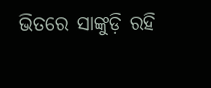ଭିତରେ ସାଙ୍କୁଡ଼ି ରହି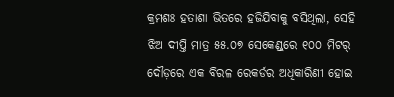କ୍ରମଶଃ ହତାଶା ଭିତରେ ହଜିଯିବାକୁ ବସିଥିଲା, ସେହି ଝିଅ ଦୀପ୍ତି ମାତ୍ର ୫୫.୦୭ ସେକେଣ୍ଡ୍‌ରେ ୧୦୦ ମିଟର୍‌ ଦୌଡ଼ରେ ଏକ ବିରଳ ରେକର୍ଡର ଅଧିକାରିଣୀ ହୋଇ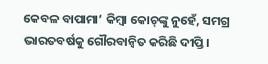କେବଳ ବାପାମା’ କିମ୍ବା କୋଚ୍‌ଙ୍କୁ ନୁହେଁ, ସମଗ୍ର ଭାରତବର୍ଷକୁ ଗୌରବାନ୍ବିତ କରିଛି ଦୀପ୍ତି।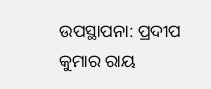ଉପସ୍ଥାପନା: ପ୍ରଦୀପ କୁମାର ରାୟ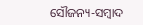ସୌଜନ୍ୟ-ସମ୍ୱାଦ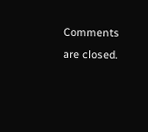Comments are closed.